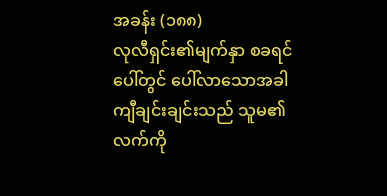အခန်း (၁၈၈)
လုလီရှင်း၏မျက်နှာ စခရင်ပေါ်တွင် ပေါ်လာသောအခါ ကျီချင်းချင်းသည် သူမ၏လက်ကို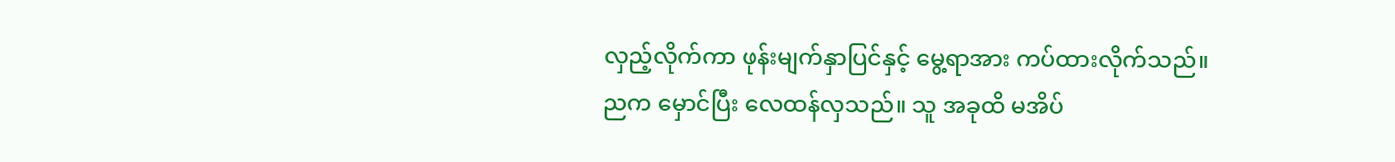လှည့်လိုက်ကာ ဖုန်းမျက်နှာပြင်နှင့် မွေ့ရာအား ကပ်ထားလိုက်သည်။
ညက မှောင်ပြီး လေထန်လှသည်။ သူ အခုထိ မအိပ်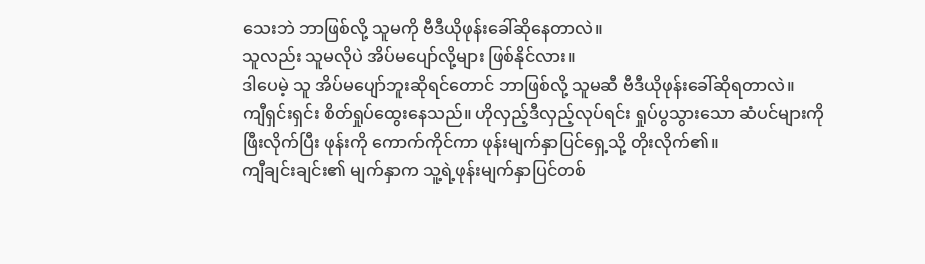သေးဘဲ ဘာဖြစ်လို့ သူမကို ဗီဒီယိုဖုန်းခေါ်ဆိုနေတာလဲ။
သူလည်း သူမလိုပဲ အိပ်မပျော်လို့များ ဖြစ်နိုင်လား။
ဒါပေမဲ့ သူ အိပ်မပျော်ဘူးဆိုရင်တောင် ဘာဖြစ်လို့ သူမဆီ ဗီဒီယိုဖုန်းခေါ်ဆိုရတာလဲ။
ကျီရှင်းရှင်း စိတ်ရှုပ်ထွေးနေသည်။ ဟိုလှည့်ဒီလှည့်လုပ်ရင်း ရှုပ်ပွသွားသော ဆံပင်များကို ဖြီးလိုက်ပြီး ဖုန်းကို ကောက်ကိုင်ကာ ဖုန်းမျက်နှာပြင်ရှေ့သို့ တိုးလိုက်၏။
ကျီချင်းချင်း၏ မျက်နှာက သူ့ရဲ့ဖုန်းမျက်နှာပြင်တစ်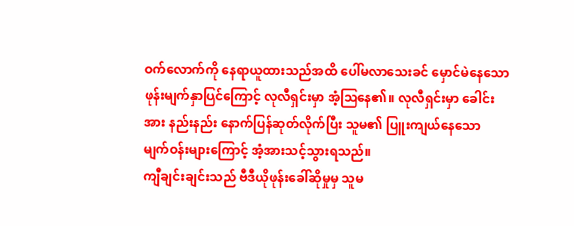ဝက်လောက်ကို နေရာယူထားသည်အထိ ပေါ်မလာသေးခင် မှောင်မဲနေသော ဖုန်းမျက်နှာပြင်ကြောင့် လုလီရှင်းမှာ အံ့ဩနေ၏။ လုလီရှင်းမှာ ခေါင်းအား နည်းနည်း နောက်ပြန်ဆုတ်လိုက်ပြီး သူမ၏ ပြူးကျယ်နေသော မျက်ဝန်းများကြောင့် အံ့အားသင့်သွားရသည်။
ကျီချင်းချင်းသည် ဗီဒီယိုဖုန်းခေါ်ဆိုမှုမှ သူမ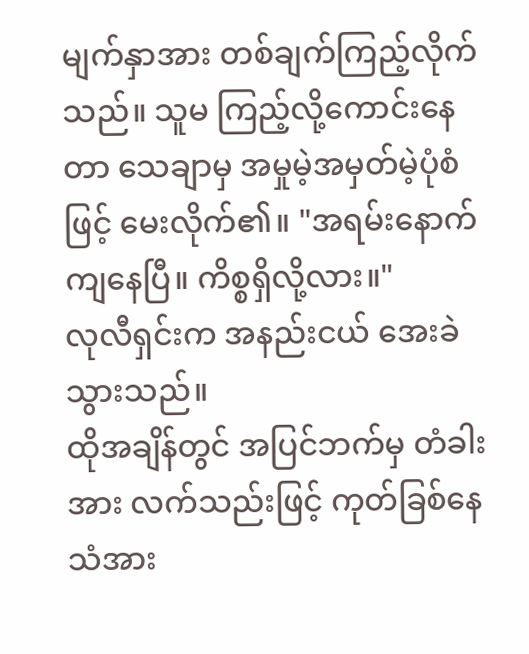မျက်နှာအား တစ်ချက်ကြည့်လိုက်သည်။ သူမ ကြည့်လို့ကောင်းနေတာ သေချာမှ အမှုမဲ့အမှတ်မဲ့ပုံစံဖြင့် မေးလိုက်၏။ "အရမ်းနောက်ကျနေပြီ။ ကိစ္စရှိလို့လား။"
လုလီရှင်းက အနည်းငယ် အေးခဲသွားသည်။
ထိုအချိန်တွင် အပြင်ဘက်မှ တံခါးအား လက်သည်းဖြင့် ကုတ်ခြစ်နေသံအား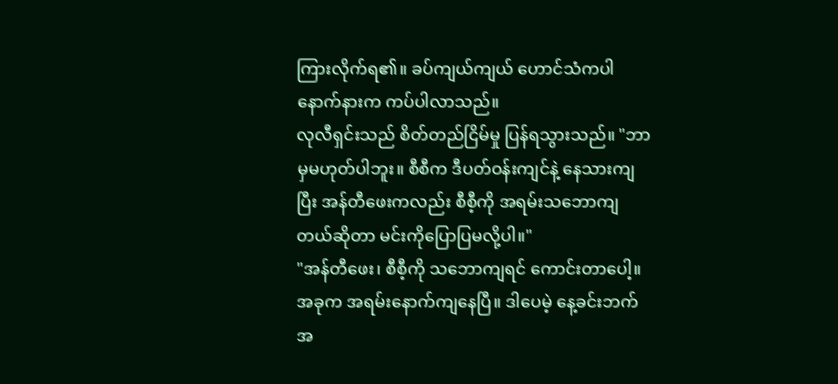ကြားလိုက်ရ၏။ ခပ်ကျယ်ကျယ် ဟောင်သံကပါ နောက်နားက ကပ်ပါလာသည်။
လုလီရှင်းသည် စိတ်တည်ငြိမ်မှု ပြန်ရသွားသည်။ "ဘာမှမဟုတ်ပါဘူး။ စီစီက ဒီပတ်ဝန်းကျင်နဲ့ နေသားကျပြီး အန်တီဖေးကလည်း စီစီ့ကို အရမ်းသဘောကျတယ်ဆိုတာ မင်းကိုပြောပြမလို့ပါ။"
"အန်တီဖေး၊ စီစီ့ကို သဘောကျရင် ကောင်းတာပေါ့။ အခုက အရမ်းနောက်ကျနေပြီ။ ဒါပေမဲ့ နေ့ခင်းဘက် အ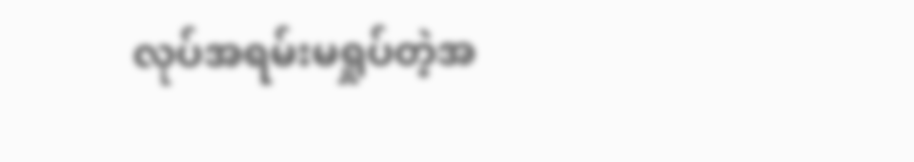လုပ်အရမ်းမရှုပ်တဲ့အ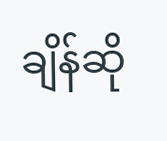ချိန်ဆို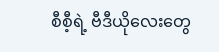စီစီ့ရဲ့ ဗီဒီယိုလေးတွေ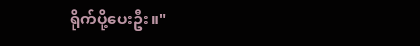ရိုက်ပို့ပေးဦး။"